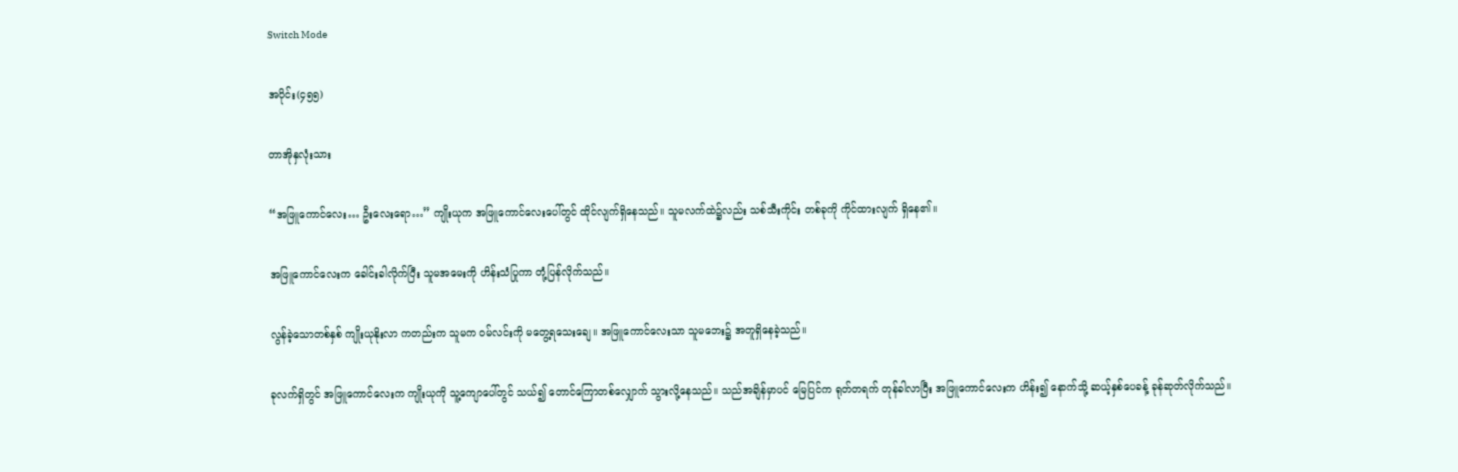Switch Mode

အပိုင်း(၄၅၅)

တာအိုနှလုံးသား

“အဖြူကောင်လေး… ဦးလေးရော…” ကျိုးယုက အဖြူကောင်လေးပေါ်တွင် ထိုင်လျက်ရှိနေသည်။ သူမလက်ထဲ၌လည်း သစ်သီးကိုင်း တစ်ခုကို ကိုင်ထားလျက် ရှိနေ၏။

အဖြူကောင်လေးက ခေါင်းခါလိုက်ပြီး သူမအမေးကို ဟိန်းသံပြုကာ တုံ့ပြန်လိုက်သည်။

လွန်ခဲ့သောတစ်နှစ် ကျိုးယုနိုးလာ ကတည်းက သူမက ဝမ်လင်းကို မတွေ့ရသေးချေ။ အဖြူကောင်လေးသာ သူမဘေး၌ အတူရှိနေခဲ့သည်။

ခုလက်ရှိတွင် အဖြူကောင်လေးက ကျိုးယုကို သူ့ကျောပေါ်တွင် သယ်၍ တောင်ကြောတစ်လျှောက် သွားလို့နေသည်။ သည်အချိန်မှာပင် မြေပြင်က ရုတ်တရက် တုန်ခါလာပြီး အဖြူကောင်လေးက ဟိန်း၍ နောက်သို့ ဆယ့်နှစ်ပေခန့် ခုန်ဆုတ်လိုက်သည်။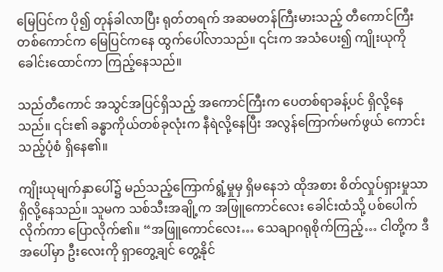မြေပြင်က ပို၍ တုန်ခါလာပြီး ရုတ်တရက် အဆမတန်ကြီးမားသည့် တီကောင်ကြီး တစ်ကောင်က မြေပြင်ကနေ ထွက်ပေါ်လာသည်။ ၎င်းက အသံပေး၍ ကျိုးယုကို ခေါင်းထောင်ကာ ကြည့်နေသည်။

သည်တီကောင် အသွင်အပြင်ရှိသည့် အကောင်ကြီးက ပေတစ်ရာခန့်ပင် ရှိလို့နေသည်။ ၎င်း၏ ခန္ဓာကိုယ်တစ်ခုလုံးက နီရဲလို့နေပြီး အလွန်ကြောက်မက်ဖွယ် ကောင်းသည့်ပုံစံ ရှိနေ၏။

ကျိုးယုမျက်နှာပေါ်၌ မည်သည့်ကြောက်ရွံ့မှုမှ ရှိမနေဘဲ ထိုအစား စိတ်လှုပ်ရှားမှုသာ ရှိလို့နေသည်။ သူမက သစ်သီးအချို့က အဖြူကောင်လေး ခေါင်းထံသို့ ပစ်ပေါက်လိုက်ကာ ပြောလိုက်၏။ “အဖြူကောင်လေး… သေချာဂရုစိုက်ကြည့်… ငါတို့က ဒီအပေါ်မှာ ဦးလေးကို ရှာတွေ့ချင် တွေ့နိုင်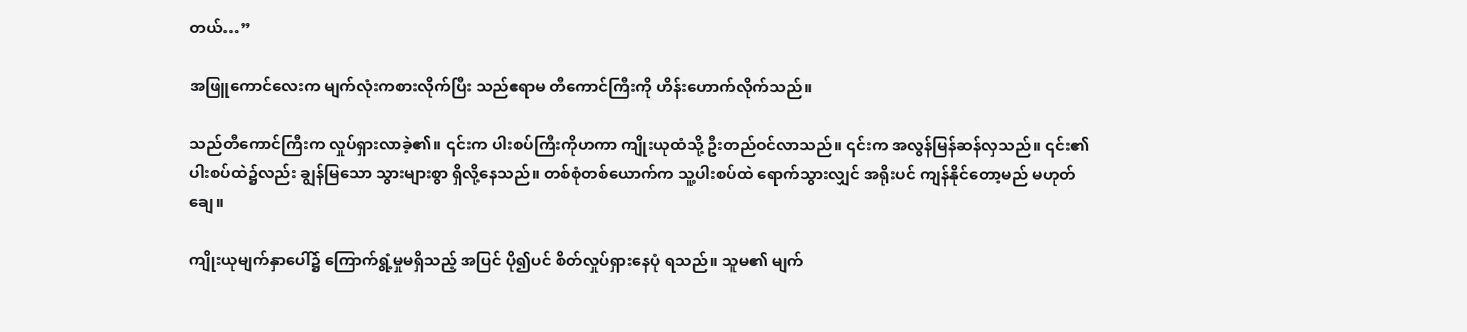တယ်…”

အဖြူကောင်လေးက မျက်လုံးကစားလိုက်ပြီး သည်ဧရာမ တီကောင်ကြီးကို ဟိန်းဟောက်လိုက်သည်။

သည်တီကောင်ကြီးက လှုပ်ရှားလာခဲ့၏။ ၎င်းက ပါးစပ်ကြီးကိုဟကာ ကျိုးယုထံသို့ ဦးတည်ဝင်လာသည်။ ၎င်းက အလွန်မြန်ဆန်လှသည်။ ၎င်း၏ ပါးစပ်ထဲ၌လည်း ချွန်မြသော သွားများစွာ ရှိလို့နေသည်။ တစ်စုံတစ်ယောက်က သူ့ပါးစပ်ထဲ ရောက်သွားလျှင် အရိုးပင် ကျန်နိုင်တော့မည် မဟုတ်ချေ။

ကျိုးယုမျက်နှာပေါ်၌ ကြောက်ရွံ့မှုမရှိသည့် အပြင် ပို၍ပင် စိတ်လှုပ်ရှားနေပုံ ရသည်။ သူမ၏ မျက်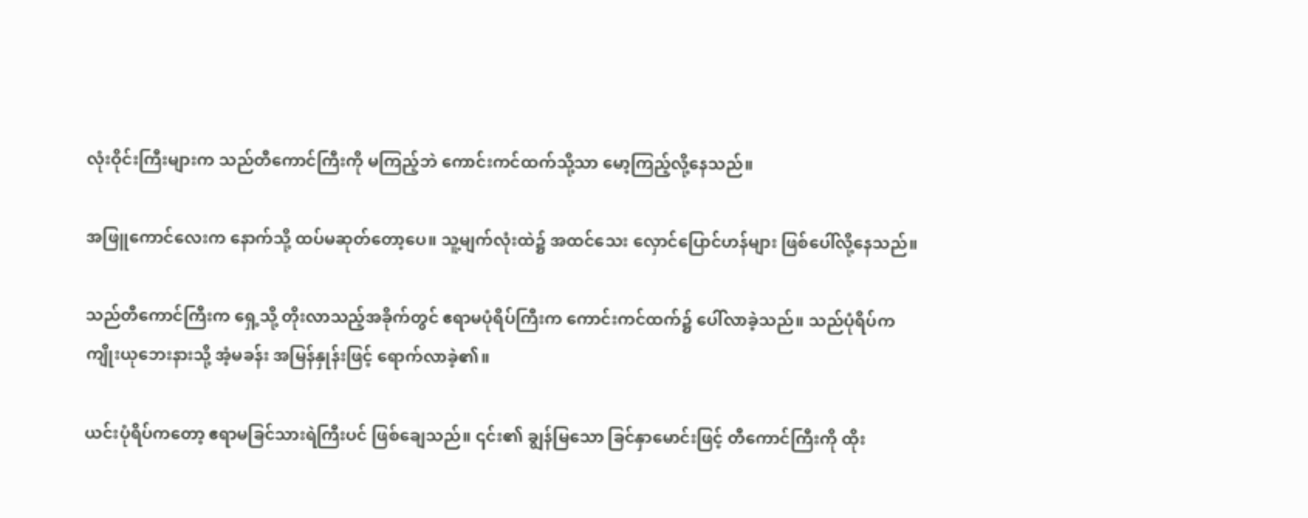လုံးဝိုင်းကြီးများက သည်တီကောင်ကြီးကို မကြည့်ဘဲ ကောင်းကင်ထက်သို့သာ မော့ကြည့်လို့နေသည်။

အဖြူကောင်လေးက နောက်သို့ ထပ်မဆုတ်တော့ပေ။ သူ့မျက်လုံးထဲ၌ အထင်သေး လှောင်ပြောင်ဟန်များ ဖြစ်ပေါ်လို့နေသည်။

သည်တီကောင်ကြီးက ရှေ့သို့ တိုးလာသည့်အခိုက်တွင် ဧရာမပုံရိပ်ကြီးက ကောင်းကင်ထက်၌ ပေါ်လာခဲ့သည်။ သည်ပုံရိပ်က ကျိုးယုဘေးနားသို့ အံ့မခန်း အမြန်နှုန်းဖြင့် ရောက်လာခဲ့၏။

ယင်းပုံရိပ်ကတော့ ဧရာမခြင်သားရဲကြီးပင် ဖြစ်ချေသည်။ ၎င်း၏ ချွန်မြသော ခြင်နှာမောင်းဖြင့် တီကောင်ကြီးကို ထိုး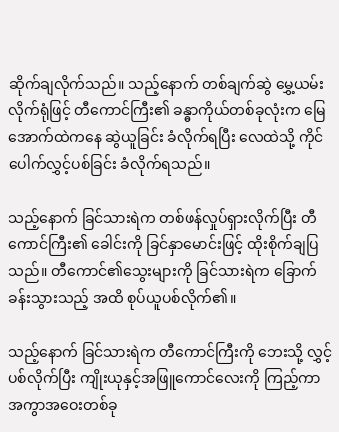ဆိုက်ချလိုက်သည်။ သည့်နောက် တစ်ချက်ဆွဲ မွှေ့ယမ်းလိုက်ရုံဖြင့် တီကောင်ကြီး၏ ခန္ဓာကိုယ်တစ်ခုလုံးက မြေအောက်ထဲကနေ ဆွဲယူခြင်း ခံလိုက်ရပြီး လေထဲသို့ ကိုင်ပေါက်လွှင့်ပစ်ခြင်း ခံလိုက်ရသည်။

သည့်နောက် ခြင်သားရဲက တစ်ဖန်လှုပ်ရှားလိုက်ပြီး တီကောင်ကြီး၏ ခေါင်းကို ခြင်နှာမောင်းဖြင့် ထိုးစိုက်ချပြသည်။ တီကောင်၏သွေးများကို ခြင်သားရဲက ခြောက်ခန်းသွားသည့် အထိ စုပ်ယူပစ်လိုက်၏။

သည့်နောက် ခြင်သားရဲက တီကောင်ကြီးကို ဘေးသို့ လွှင့်ပစ်လိုက်ပြီး ကျိုးယုနှင့်အဖြူကောင်လေးကို ကြည့်ကာ အကွာအဝေးတစ်ခု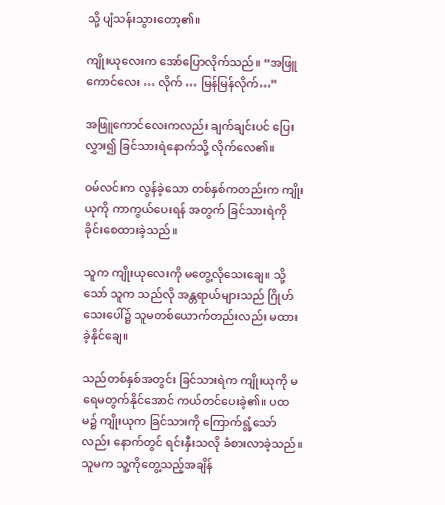သို့ ပျံသန်းသွားတော့၏။

ကျိုးယုလေးက အော်ပြောလိုက်သည်။ “အဖြူကောင်လေး … လိုက် … မြန်မြန်လိုက်…”

အဖြူကောင်လေးကလည်း ချက်ချင်းပင် ပြေးလွှား၍ ခြင်သားရဲနောက်သို့ လိုက်လေ၏။

ဝမ်လင်းက လွန်ခဲ့သော တစ်နှစ်ကတည်းက ကျိုးယုကို ကာကွယ်ပေးရန် အတွက် ခြင်သားရဲကို ခိုင်းစေထားခဲ့သည်။

သူက ကျိုးယုလေးကို မတွေ့လိုသေးချေ။ သို့သော် သူက သည်လို အန္တရာယ်များသည် ဂြိုဟ်သေးပေါ်၌ သူမတစ်ယောက်တည်းလည်း မထားခဲ့နိုင်ချေ။

သည်တစ်နှစ်အတွင်း ခြင်သားရဲက ကျိုးယုကို မရေမတွက်နိုင်အောင် ကယ်တင်ပေးခဲ့၏။ ပထမ၌ ကျိုးယုက ခြင်သားကို ကြောက်ရွံ့သော်လည်း နောက်တွင် ရင်းနှီးသလို ခံစားလာခဲ့သည်။ သူမက သူ့ကိုတွေ့သည့်အချိန်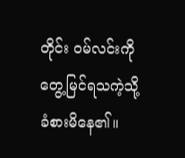တိုင်း ဝမ်လင်းကို တွေ့မြင်ရသကဲ့သို့ ခံစားမိနေ၏။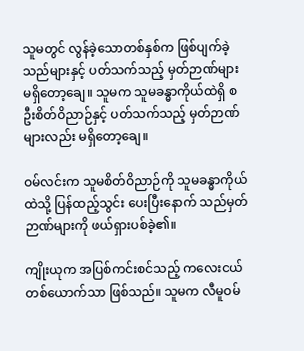သူမတွင် လွန်ခဲ့သောတစ်နှစ်က ဖြစ်ပျက်ခဲ့သည်များနှင့် ပတ်သက်သည့် မှတ်ဉာဏ်များ မရှိတော့ချေ။ သူမက သူမခန္ဓာကိုယ်ထဲရှိ စဦးစိတ်ဝိညာဉ်နှင့် ပတ်သက်သည့် မှတ်ဉာဏ်များလည်း မရှိတော့ချေ။

ဝမ်လင်းက သူမစိတ်ဝိညာဉ်ကို သူမခန္ဓာကိုယ်ထဲသို့ ပြန်ထည့်သွင်း ပေးပြီးနောက် သည်မှတ်ဉာဏ်များကို ဖယ်ရှားပစ်ခဲ့၏။

ကျိုးယုက အပြစ်ကင်းစင်သည့် ကလေးငယ်တစ်ယောက်သာ ဖြစ်သည်။ သူမက လီမူဝမ်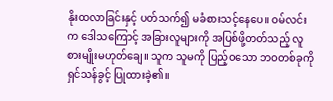နိုးထလာခြင်းနှင့် ပတ်သက်၍ မခံစားသင့်နေပေ။ ဝမ်လင်းက ဒေါသကြောင့် အခြားလူများကို အပြစ်ဖို့တတ်သည့် လူစားမျိုးမဟုတ်ချေ။ သူက သူမကို ပြည့်ဝသော ဘဝတစ်ခုကို ရှင်သန်ခွင့် ပြုထားခဲ့၏။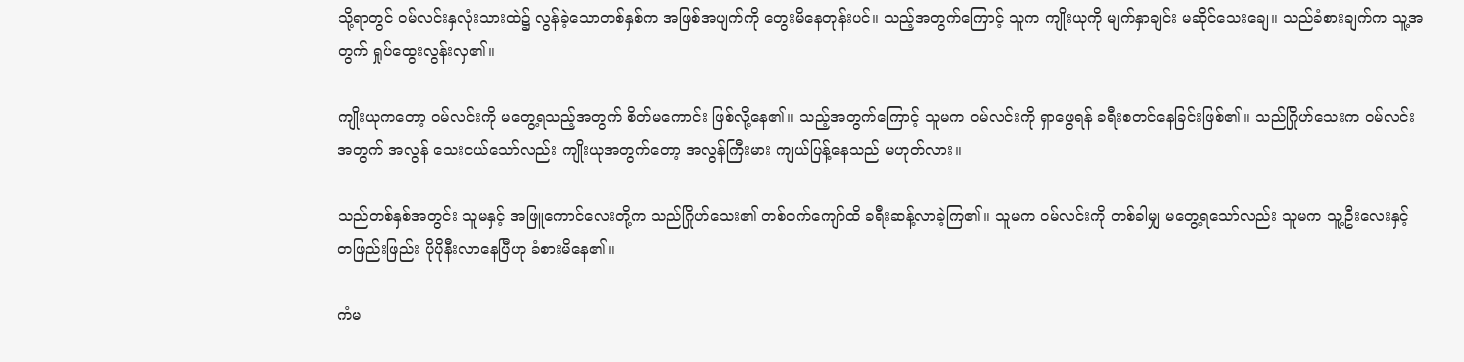သို့ရာတွင် ဝမ်လင်းနှလုံးသားထဲ၌ လွန်ခဲ့သောတစ်နှစ်က အဖြစ်အပျက်ကို တွေးမိနေတုန်းပင်။ သည့်အတွက်ကြောင့် သူက ကျိုးယုကို မျက်နှာချင်း မဆိုင်သေးချေ။ သည်ခံစားချက်က သူ့အတွက် ရှုပ်ထွေးလွန်းလှ၏။

ကျိုးယုကတော့ ဝမ်လင်းကို မတွေ့ရသည့်အတွက် စိတ်မကောင်း ဖြစ်လို့နေ၏။ သည့်အတွက်ကြောင့် သူမက ဝမ်လင်းကို ရှာဖွေရန် ခရီးစတင်နေခြင်းဖြစ်၏။ သည်ဂြိုဟ်သေးက ဝမ်လင်းအတွက် အလွန် သေးငယ်သော်လည်း ကျိုးယုအတွက်တော့ အလွန်ကြီးမား ကျယ်ပြန့်နေသည် မဟုတ်လား။

သည်တစ်နှစ်အတွင်း သူမနှင့် အဖြူကောင်လေးတို့က သည်ဂြိုဟ်သေး၏ တစ်ဝက်ကျော်ထိ ခရီးဆန့်လာခဲ့ကြ၏။ သူမက ဝမ်လင်းကို တစ်ခါမျှ မတွေ့ရသော်လည်း သူမက သူ့ဦးလေးနှင့် တဖြည်းဖြည်း ပိုပိုနီးလာနေပြီဟု ခံစားမိနေ၏။

ကံမ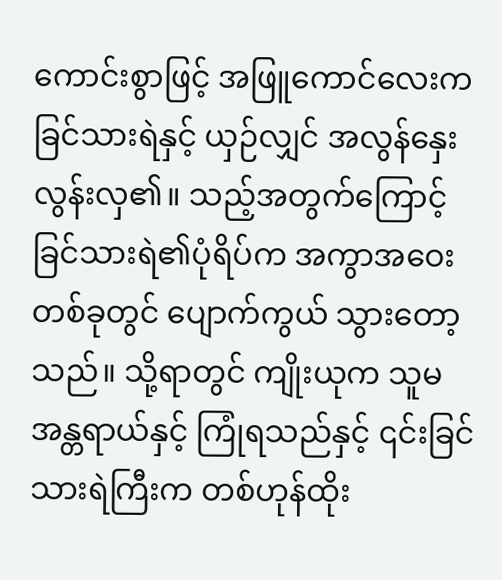ကောင်းစွာဖြင့် အဖြူကောင်လေးက ခြင်သားရဲနှင့် ယှဉ်လျှင် အလွန်နှေးလွန်းလှ၏။ သည့်အတွက်ကြောင့် ခြင်သားရဲ၏ပုံရိပ်က အကွာအဝေးတစ်ခုတွင် ပျောက်ကွယ် သွားတော့သည်။ သို့ရာတွင် ကျိုးယုက သူမအန္တရာယ်နှင့် ကြုံရသည်နှင့် ၎င်းခြင်သားရဲကြီးက တစ်ဟုန်ထိုး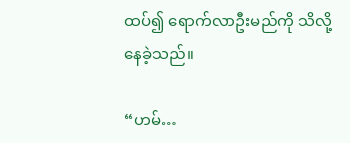ထပ်၍ ရောက်လာဦးမည်ကို သိလို့နေခဲ့သည်။

“ဟမ်…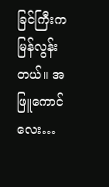ခြင်ကြီးက မြန်လွန်းတယ်။ အဖြူကောင်လေး…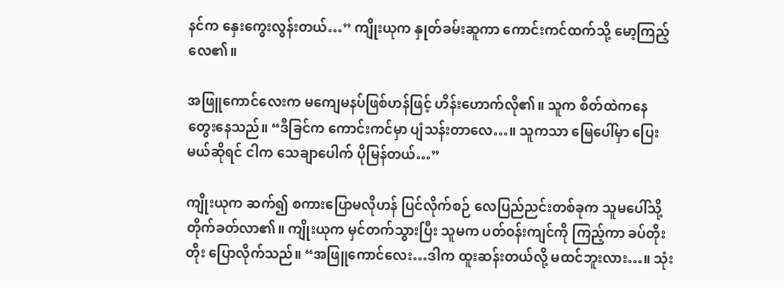နင်က နှေးကွေးလွန်းတယ်…” ကျိုးယုက နှုတ်ခမ်းဆူကာ ကောင်းကင်ထက်သို့ မော့ကြည့်လေ၏။

အဖြူကောင်လေးက မကျေမနပ်ဖြစ်ဟန်ဖြင့် ဟိန်းဟောက်လို၏။ သူက စိတ်ထဲက‌နေ တွေးနေသည်။ “ဒီခြင်က ကောင်းကင်မှာ ပျံသန်းတာလေ…။ သူကသာ မြေပေါ်မှာ ပြေးမယ်ဆိုရင် ငါက သေချာပေါက် ပိုမြန်တယ်…”

ကျိုးယုက ဆက်၍ စကားပြောမလိုဟန် ပြင်လိုက်စဉ် လေပြည်ညင်းတစ်ခုက သူမပေါ်သို့ တိုက်ခတ်လာ၏။ ကျိုးယုက မှင်တက်သွားပြီး သူမက ပတ်ဝန်းကျင်ကို ကြည့်ကာ ခပ်တိုးတိုး ပြောလိုက်သည်။ “အဖြူကောင်လေး…ဒါက ထူးဆန်းတယ်လို့ မထင်ဘူးလား…။ သုံး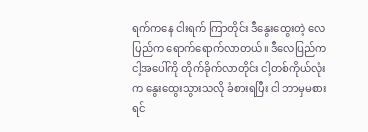ရက်ကနေ ငါးရက် ကြာတိုင်း ဒီနွေးထွေးတဲ့ လေပြည်က ရောက်ရောက်လာတယ်။ ဒီလေပြည်က ငါ့အပေါ်ကို တိုက်ခိုက်လာတိုင်း ငါ့တစ်ကိုယ်လုံးက နွေးထွေးသွားသလို ခံစားရပြီး ငါ ဘာမှမစားရင်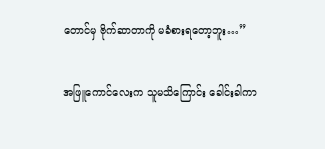တောင်မှ ဗိုက်ဆာတာကို မခံစားရတော့ဘူး…”

အဖြူကောင်လေးက သူမသိကြောင်း ခေါင်းခါကာ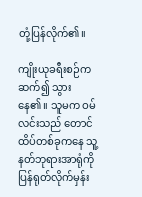တုံ့ပြန်လိုက်၏။

ကျိုးယုခရီးစဉ်က ဆက်၍ သွားနေ၏။ သူမက ဝမ်လင်းသည် တောင်ထိပ်တစ်ခုကနေ သူ့နတ်ဘုရားအာရုံကို ပြန်ရုတ်လိုက်မှန်း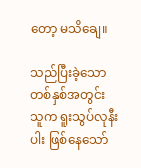တော့ မသိချေ။

သည်ပြီးခဲ့သောတစ်နှစ်အတွင်း သူက ရူးသွပ်လုနီးပါး ဖြစ်နေသော်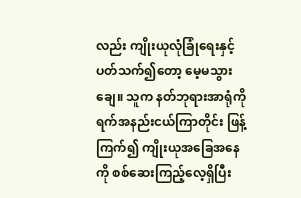လည်း ကျိုးယုလုံခြုံရေးနှင့် ပတ်သက်၍တော့ မေ့မသွားချေ။ သူက နတ်ဘုရားအာရုံကို ရက်အနည်းငယ်ကြာတိုင်း ဖြန့်ကြက်၍ ကျိုးယုအခြေအနေကို စစ်ဆေးကြည့်လေ့ရှိပြီး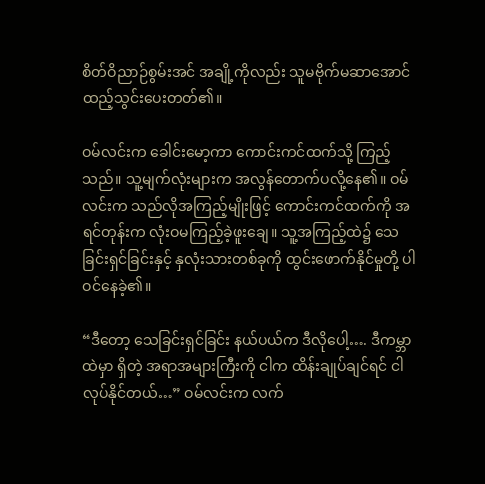စိတ်ဝိညာဉ်စွမ်းအင် အချို့ကိုလည်း သူမဗိုက်မဆာအောင် ထည့်သွင်းပေးတတ်၏။

ဝမ်လင်းက ခေါင်းမော့ကာ ကောင်းကင်ထက်သို့ ကြည့်သည်။ သူ့မျက်လုံးများက အလွန်တောက်ပလို့နေ၏။ ဝမ်လင်းက သည်လိုအကြည့်မျိုးဖြင့် ကောင်းကင်ထက်ကို အရင်တုန်းက လုံးဝမကြည့်ခဲ့ဖူးချေ။ သူ့အကြည့်ထဲ၌ သေခြင်းရှင်ခြင်းနှင့် နှလုံးသားတစ်ခုကို ထွင်းဖောက်နိုင်မှုတို့ ပါဝင်နေခဲ့၏။

“ဒီတော့ သေခြင်းရှင်ခြင်း နယ်ပယ်က ဒီလိုပေါ့…. ဒီကမ္ဘာထဲမှာ ရှိတဲ့ အရာအများကြီးကို ငါက ထိန်းချုပ်ချင်ရင် ငါလုပ်နိုင်တယ်…” ဝမ်လင်းက လက်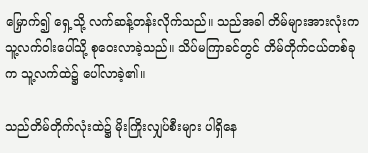မြှောက်၍ ရှေ့သို့ လက်ဆန့်တန်းလိုက်သည်။ သည်အခါ တိမ်များအားလုံးက သူ့လက်ဝါးပေါ်သို့ စုဝေးလာခဲ့သည်။ သိပ်မကြာခင်တွင် တိမ်တိုက်ငယ်တစ်ခုက သူ့လက်ထဲ၌ ပေါ်လာခဲ့၏။

သည်တိမ်တိုက်လုံးထဲ၌ မိုးကြိုးလျှပ်စီးများ ပါရှိနေ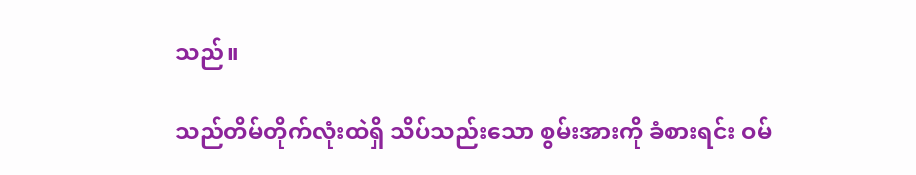သည်။

သည်တိမ်တိုက်လုံးထဲရှိ သိပ်သည်းသော စွမ်းအားကို ခံစားရင်း ဝမ်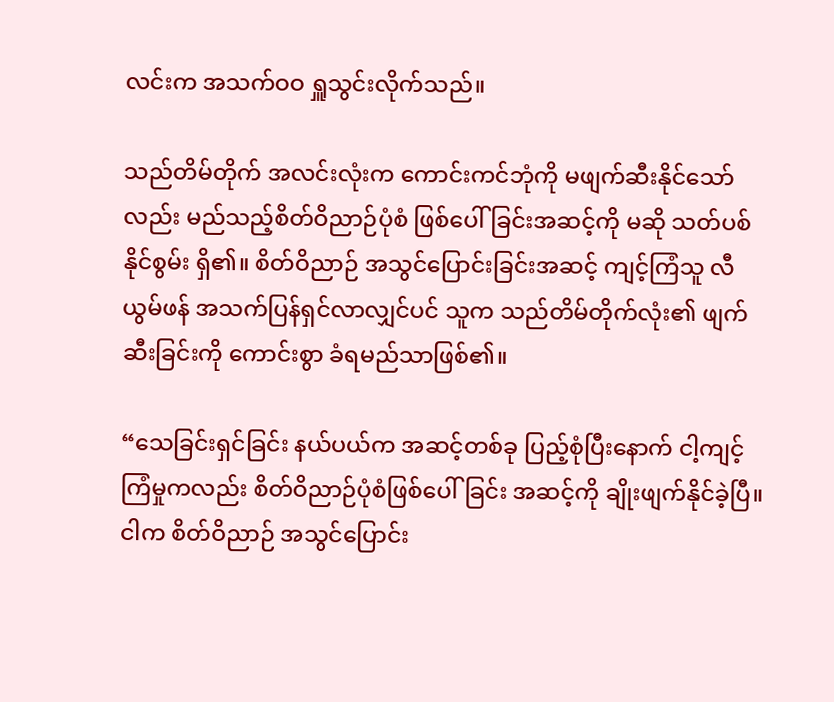လင်းက အသက်ဝဝ ရှူသွင်းလိုက်သည်။

သည်တိမ်တိုက် အလင်းလုံးက ကောင်းကင်ဘုံကို မဖျက်ဆီးနိုင်သော်လည်း မည်သည့်စိတ်ဝိညာဉ်ပုံစံ ဖြစ်ပေါ်ခြင်းအဆင့်ကို မဆို သတ်ပစ်နိုင်စွမ်း ရှိ၏။ စိတ်ဝိညာဉ် အသွင်ပြောင်းခြင်းအဆင့် ကျင့်ကြံသူ လီယွမ်ဖန် အသက်ပြန်ရှင်လာလျှင်ပင် သူက သည်တိမ်တိုက်လုံး၏ ဖျက်ဆီးခြင်းကို ကောင်းစွာ ခံရမည်သာဖြစ်၏။

“သေခြင်းရှင်ခြင်း နယ်ပယ်က အဆင့်တစ်ခု ပြည့်စုံပြီးနောက် ငါ့ကျင့်ကြံမှုကလည်း စိတ်ဝိညာဉ်ပုံစံဖြစ်ပေါ်ခြင်း အဆင့်ကို ချိုးဖျက်နိုင်ခဲ့ပြီ။ ငါက စိတ်ဝိညာဉ် အသွင်ပြောင်း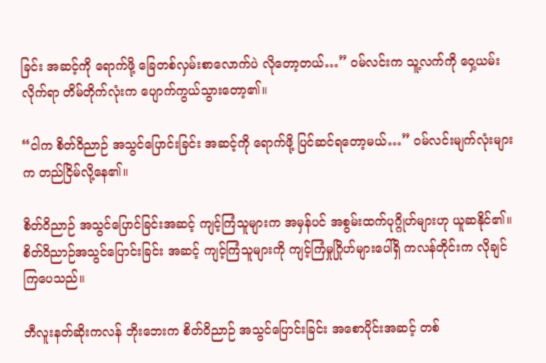ခြင်း အဆင့်ကို ရောက်ဖို့ ခြေတစ်လှမ်းစာလောက်ပဲ လိုတော့တယ်…” ဝမ်လင်းက သူ့လက်ကို ဝှေ့ယမ်းလိုက်ရာ တိမ်တိုက်လုံးက ပျောက်ကွယ်သွားတော့၏။

“ငါက စိတ်ဝိညာဉ် အသွင်ပြောင်းခြင်း အဆင့်ကို ရောက်ဖို့ ပြင်ဆင်ရတော့မယ်…” ဝမ်လင်းမျက်လုံးများက တည်ငြိမ်လို့နေ၏။

စိတ်ဝိညာဉ် အသွင်ပြောင်ခြင်းအဆင့် ကျင့်ကြံသူများက အမှန်ပင် အစွမ်းထက်ပုဂ္ဂိုဟ်များဟု ယူဆနိုင်၏။ စိတ်ဝိညာဉ်အသွင်ပြောင်းခြင်း အဆင့် ကျင့်ကြံသူများကို ကျင့်ကြံမှုဂြိုဟ်များပေါ်ရှိ ကလန်တိုင်းက လိုချင်ကြပေသည်။

ဘီလူးနတ်ဆိုးကလန် ဘိုးဘေးက စိတ်ဝိညာဉ် အသွင်ပြောင်းခြင်း အစောပိုင်းအဆင့် တစ်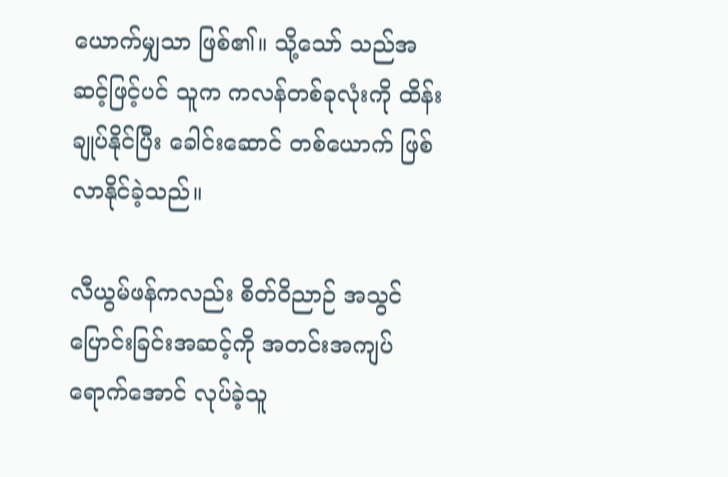ယောက်မျှသာ ဖြစ်၏။ သို့သော် သည်အဆင့်ဖြင့်ပင် သူက ကလန်တစ်ခုလုံးကို ထိန်းချုပ်နိုင်ပြီး ခေါင်းဆောင် တစ်ယောက် ဖြစ်လာနိုင်ခဲ့သည်။

လီယွမ်ဖန်ကလည်း စိတ်ဝိညာဉ် အသွင်ပြောင်းခြင်းအဆင့်ကို အတင်းအကျပ် ရောက်အောင် လုပ်ခဲ့သူ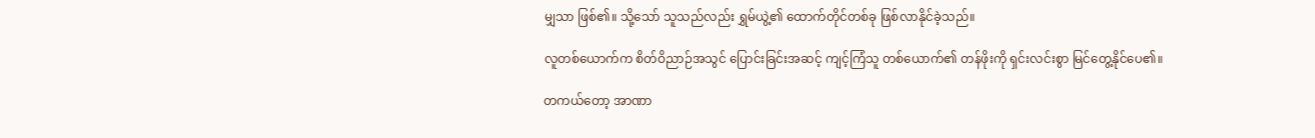မျှသာ ဖြစ်၏။ သို့သော် သူသည်လည်း ရွှမ်ယွဲ့၏ ထောက်တိုင်တစ်ခု ဖြစ်လာနိုင်ခဲ့သည်။

လူတစ်ယောက်က စိတ်ဝိညာဉ်အသွင် ပြောင်းခြင်းအဆင့် ကျင့်ကြံသူ တစ်ယောက်၏ တန်ဖိုးကို ရှင်းလင်းစွာ မြင်တွေ့နိုင်ပေ၏။

တကယ်တော့ အာဏာ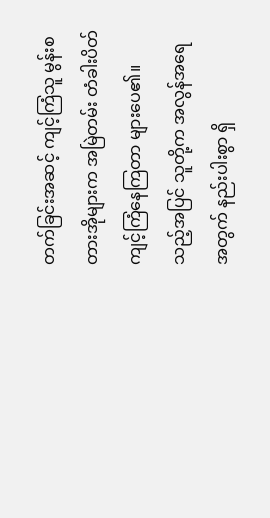တက်ခြင်းအဆင့် ကျင့်ကြံသူ မွန်းစတားအိုများက အမြဲတမ်း တံခါးပိတ် ကျင့်ကြံနေကြတာ များပေ၏။ သည့်အပြင် သူတို့က အလွန်အရေအတွက် နည်းပါးစွာ ရှိ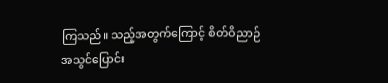ကြသည်။ သည့်အတွက်ကြောင့် စိတ်ဝိညာဉ် အသွင်ပြောင်း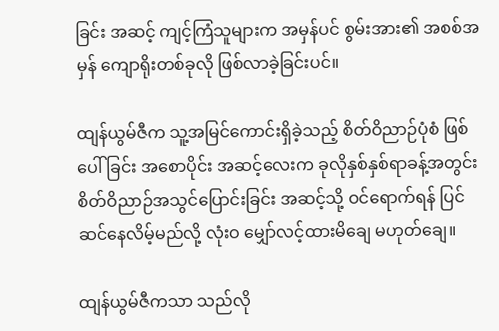ခြင်း အဆင့် ကျင့်ကြံသူများက အမှန်ပင် စွမ်းအား၏ အစစ်အမှန် ကျောရိုးတစ်ခုလို ဖြစ်လာခဲ့ခြင်းပင်။

ထျန်ယွမ်ဇီက သူ့အမြင်ကောင်းရှိခဲ့သည့် စိတ်ဝိညာဉ်ပုံစံ ဖြစ်ပေါ်ခြင်း အစောပိုင်း အဆင့်လေးက ခုလိုနှစ်နှစ်ရာခန့်အတွင်း စိတ်ဝိညာဉ်အသွင်ပြောင်းခြင်း အဆင့်သို့ ဝင်ရောက်ရန် ပြင်ဆင်နေလိမ့်မည်လို့ လုံးဝ မျှော်လင့်ထားမိချေ မဟုတ်ချေ။

ထျန်ယွမ်ဇီကသာ သည်လို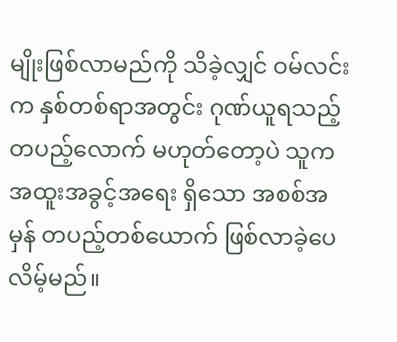မျိုးဖြစ်လာမည်ကို သိခဲ့လျှင် ဝမ်လင်းက နှစ်တစ်ရာအတွင်း ဂုဏ်ယူရသည့် တပည့်လောက် မဟုတ်တော့ပဲ သူက အထူးအခွင့်အရေး ရှိသော အစစ်အမှန် တပည့်တစ်ယောက် ဖြစ်လာခဲ့ပေလိမ့်မည်။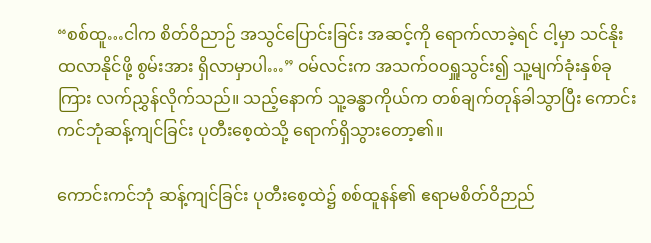“စစ်ထူ…ငါက စိတ်ဝိညာဉ် အသွင်ပြောင်းခြင်း အဆင့်ကို ရောက်လာခဲ့ရင် ငါ့မှာ သင်နိုးထလာနိုင်ဖို့ စွမ်းအား ရှိလာမှာပါ…” ဝမ်လင်းက အသက်ဝဝရှူသွင်း၍ သူ့မျက်ခုံးနှစ်ခုကြား လက်ညွှန်လိုက်သည်။ သည့်နောက် သူ့ခန္ဓာကိုယ်က တစ်ချက်တုန်ခါသွာပြီး ကောင်းကင်ဘုံဆန့်ကျင်ခြင်း ပုတီးစေ့ထဲသို့ ရောက်ရှိသွားတော့၏။

ကောင်းကင်ဘုံ ဆန့်ကျင်ခြင်း ပုတီးစေ့ထဲ၌ စစ်ထူနန်၏ ဧရာမစိတ်ဝိဉာည်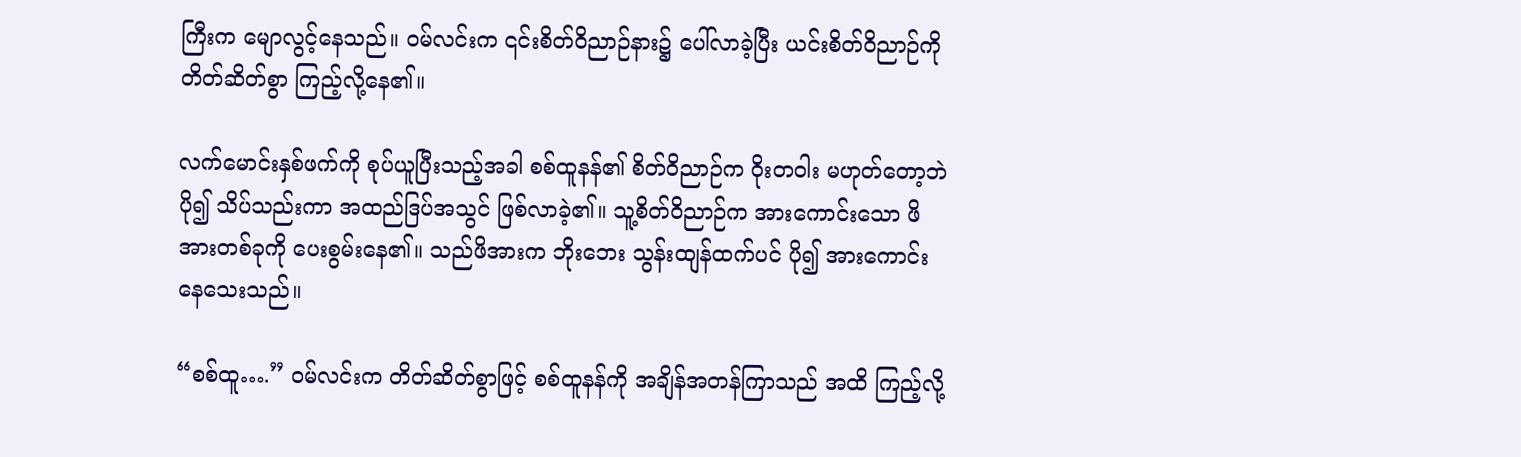ကြီးက မျောလွင့်နေသည်။ ဝမ်လင်းက ၎င်းစိတ်ဝိညာဉ်နား၌ ပေါ်လာခဲ့ပြီး ယင်းစိတ်ဝိညာဉ်ကို တိတ်ဆိတ်စွာ ကြည့်လို့နေ၏။

လက်မောင်းနှစ်ဖက်ကို စုပ်ယူပြီးသည့်အခါ စစ်ထူနန်၏ စိတ်ဝိညာဉ်က ဝိုးတဝါး မဟုတ်တော့ဘဲ ပို၍ သိပ်သည်းကာ အထည်ဒြပ်အသွင် ဖြစ်လာခဲ့၏။ သူ့စိတ်ဝိညာဉ်က အားကောင်းသော ဖိအားတစ်ခုကို ပေးစွမ်းနေ၏။ သည်ဖိအားက ဘိုးဘေး သွန်းထျန်ထက်ပင် ပို၍ အားကောင်းနေသေးသည်။

“စစ်ထူ….” ဝမ်လင်းက တိတ်ဆိတ်စွာဖြင့် စစ်ထူနန်ကို အချိန်အတန်ကြာသည် အထိ ကြည့်လို့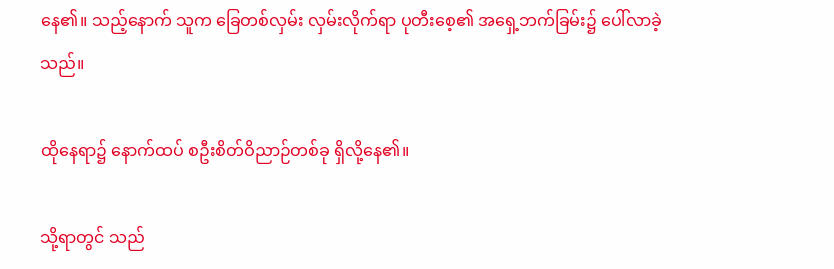နေ၏။ သည့်နောက် သူက ခြေတစ်လှမ်း လှမ်းလိုက်ရာ ပုတီးစေ့၏ အရှေ့ဘက်ခြမ်း၌ ပေါ်လာခဲ့သည်။

ထိုနေရာ၌ နောက်ထပ် စဦးစိတ်ဝိညာဉ်တစ်ခု ရှိလို့နေ၏။

သို့ရာတွင် သည်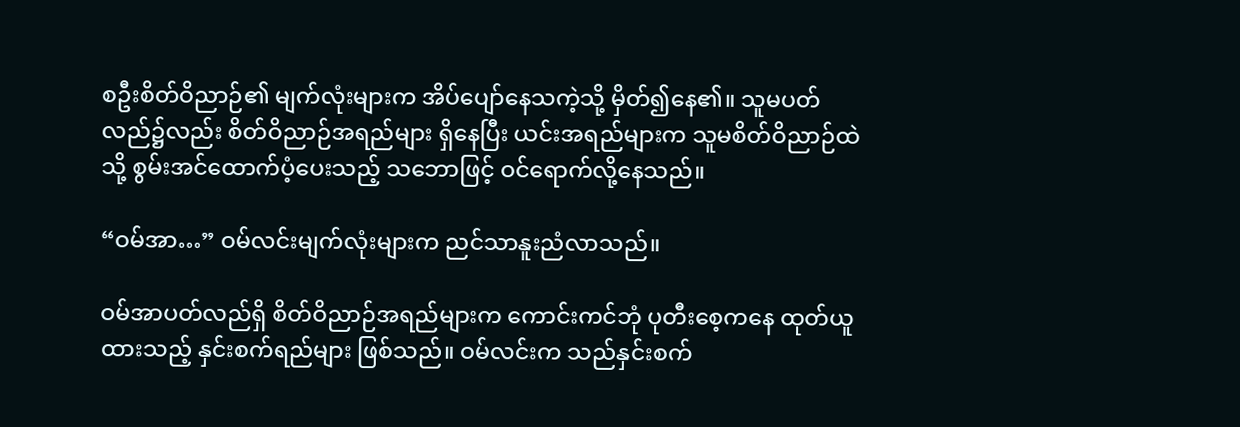စဦးစိတ်ဝိညာဉ်၏ မျက်လုံးများက အိပ်ပျော်နေသကဲ့သို့ မှိတ်၍နေ၏။ သူမပတ်လည်၌လည်း စိတ်ဝိညာဉ်အရည်များ ရှိနေပြီး ယင်းအရည်များက သူမစိတ်ဝိညာဉ်ထဲသို့ စွမ်းအင်ထောက်ပံ့ပေးသည့် သဘောဖြင့် ဝင်ရောက်လို့နေသည်။

“ဝမ်အာ…” ဝမ်လင်းမျက်လုံးများက ညင်သာနူးညံလာသည်။

ဝမ်အာပတ်လည်ရှိ စိတ်ဝိညာဉ်အရည်များက ကောင်းကင်ဘုံ ပုတီးစေ့ကနေ ထုတ်ယူထားသည့် နှင်းစက်ရည်များ ဖြစ်သည်။ ဝမ်လင်းက သည်နှင်းစက်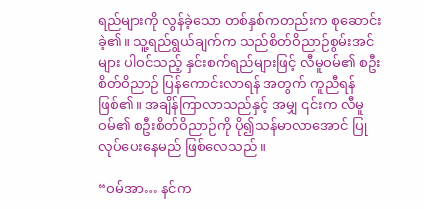ရည်များကို လွန်ခဲ့သော တစ်နှစ်ကတည်းက စုဆောင်းခဲ့၏။ သူ့ရည်ရွယ်ချက်က သည်စိတ်ဝိညာဉ်စွမ်းအင်များ ပါဝင်သည့် နှင်းစက်ရည်များဖြင့် လီမူဝမ်၏ စဦးစိတ်ဝိညာဉ် ပြန်ကောင်းလာရန် အတွက် ကူညီရန် ဖြစ်၏။ အချိန်ကြာလာသည်နှင့် အမျှ ၎င်းက လီမူဝမ်၏ စဦးစိတ်ဝိညာဉ်ကို ပို၍သန်မာလာအောင် ပြုလုပ်ပေးနေမည် ဖြစ်လေသည်။

“ဝမ်အာ… နင်က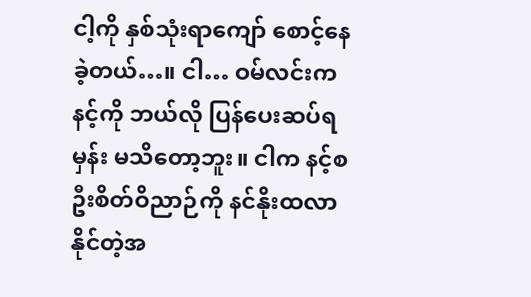ငါ့ကို နှစ်သုံးရာကျော် စောင့်နေခဲ့တယ်…။ ငါ… ဝမ်လင်းက နင့်ကို ဘယ်လို ပြန်ပေးဆပ်ရမှန်း မသိတော့ဘူး။ ငါက နင့်စဦးစိတ်ဝိညာဉ်ကို နင်နိုးထလာနိုင်တဲ့အ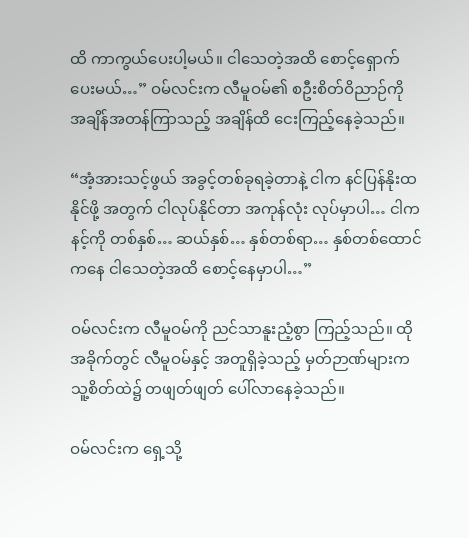ထိ ကာကွယ်ပေးပါ့မယ်။ ငါသေတဲ့အထိ စောင့်ရှောက်ပေးမယ်…” ဝမ်လင်းက လီမူဝမ်၏ စဦးစိတ်ဝိညာဉ်ကို အချိန်အတန်ကြာသည့် အချိန်ထိ ငေးကြည့်နေခဲ့သည်။

“အံ့အားသင့်ဖွယ် အခွင့်တစ်ခုရခဲ့တာနဲ့ ငါက နင်ပြန်နိုးထနိုင်ဖို့ အတွက် ငါလုပ်နိုင်တာ အကုန်လုံး လုပ်မှာပါ… ငါက နင့်ကို တစ်နှစ်… ဆယ်နှစ်… နှစ်တစ်ရာ… နှစ်တစ်ထောင်ကနေ ငါသေတဲ့အထိ စောင့်နေမှာပါ…”

ဝမ်လင်းက လီမူဝမ်ကို ညင်သာနူးညံ့စွာ ကြည့်သည်။ ထိုအခိုက်တွင် လီမူဝမ်နှင့် အတူရှိခဲ့သည့် မှတ်ဉာဏ်များက သူ့စိတ်ထဲ၌ တဖျတ်ဖျတ် ပေါ်လာနေခဲ့သည်။

ဝမ်လင်းက ရှေ့သို့‌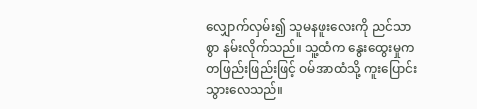လျှောက်လှမ်း၍ သူမနဖူးလေးကို ညင်သာစွာ နမ်းလိုက်သည်။ သူ့ထံက နွေးထွေးမှုက တဖြည်းဖြည်းဖြင့် ဝမ်အာထံသို့ ကူးပြောင်းသွားလေသည်။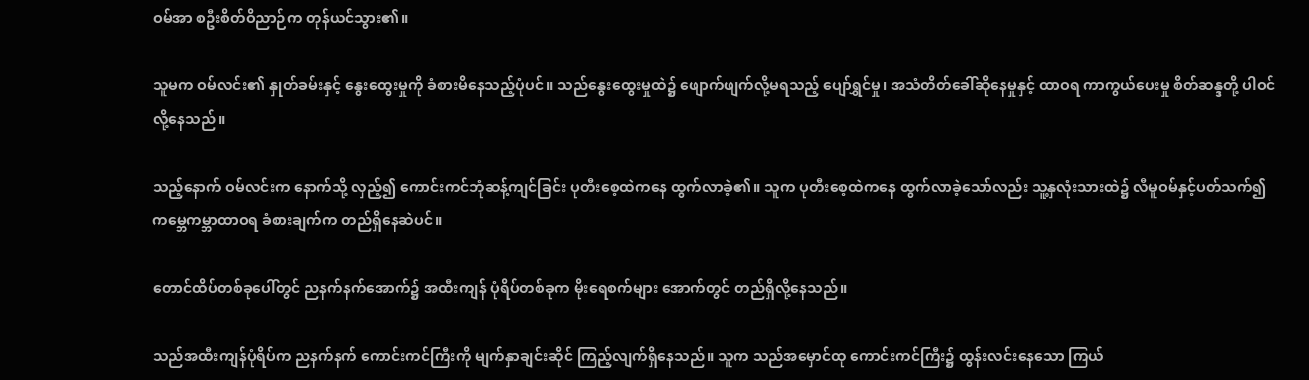ဝမ်အာ စဦးစိတ်ဝိညာဉ်က တုန်ယင်သွား၏။

သူမက ဝမ်လင်း၏ နှုတ်ခမ်းနှင့် နွေးထွေးမှုကို ခံစားမိနေသည့်ပုံပင်။ သည်နွေးထွေးမှုထဲ၌ ဖျောက်ဖျက်လို့မရသည့် ပျော်ရွှင်မှု၊ အသံတိတ်ခေါ်ဆိုနေမှုနှင့် ထာဝရ ကာကွယ်ပေးမှု စိတ်ဆန္ဒတို့ ပါဝင်လို့နေသည်။

သည့်နောက် ဝမ်လင်းက နောက်သို့ လှည့်၍ ကောင်းကင်ဘုံဆန့်ကျင်ခြင်း ပုတီးစေ့ထဲကနေ ထွက်လာခဲ့၏။ သူက ပုတီးစေ့ထဲကနေ ထွက်လာခဲ့သော်လည်း သူ့နှလုံးသားထဲ၌ လီမူဝမ်နှင့်ပတ်သက်၍ ကမ္ဘေကမ္ဘာထာဝရ ခံစားချက်က တည်ရှိနေဆဲပင်။

တောင်ထိပ်တစ်ခုပေါ်တွင် ညနက်နက်အောက်၌ အထီးကျန် ပုံရိပ်တစ်ခုက မိုးရေစက်များ အောက်တွင် တည်ရှိလို့နေသည်။

သည်အထီးကျန်ပုံရိပ်က ညနက်နက် ကောင်းကင်ကြီးကို မျက်နှာချင်းဆိုင် ကြည့်လျက်ရှိနေသည်။ သူက သည်အမှောင်ထု ကောင်းကင်ကြီး၌ ထွန်းလင်းနေသော ကြယ်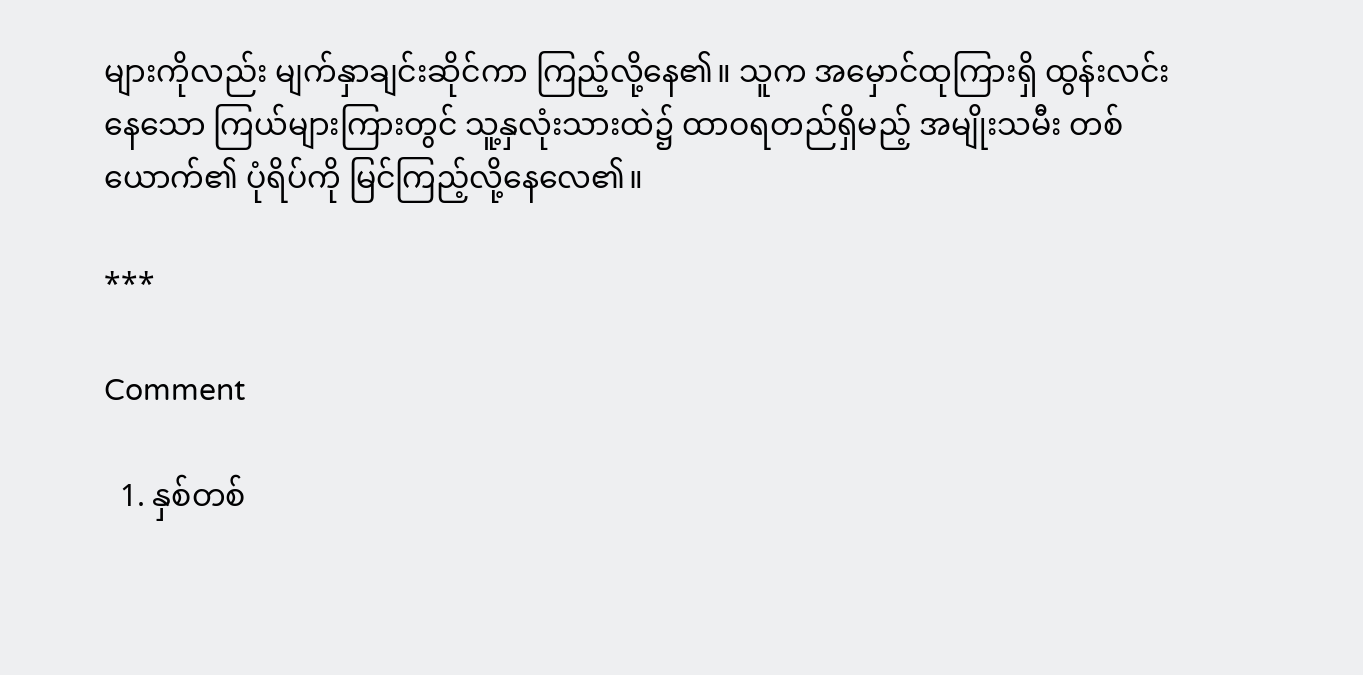များကိုလည်း မျက်နှာချင်းဆိုင်ကာ ကြည့်လို့နေ၏။ သူက အမှောင်ထုကြားရှိ ထွန်းလင်းနေသော ကြယ်များကြားတွင် သူ့နှလုံးသားထဲ၌ ထာဝရတည်ရှိမည့် အမျိုးသမီး တစ်ယောက်၏ ပုံရိပ်ကို မြင်ကြည့်လို့နေလေ၏။

***

Comment

  1. နှစ်တစ်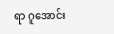ရာ ဂူအောင်း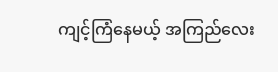ကျင့်ကြံနေမယ့် အကြည်လေး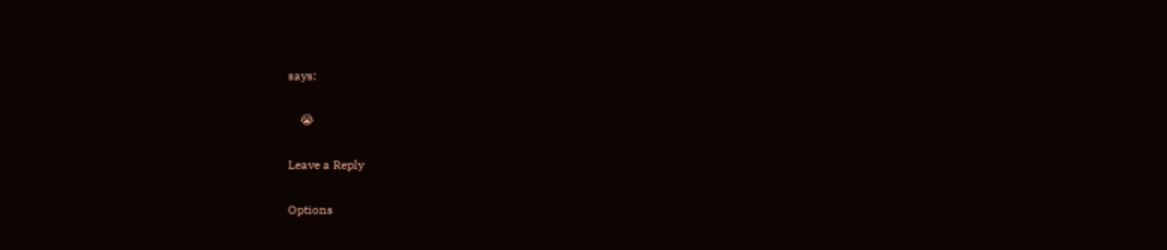says:

    😭

Leave a Reply

Options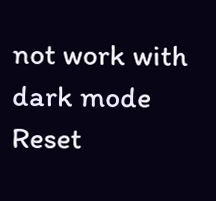not work with dark mode
Reset